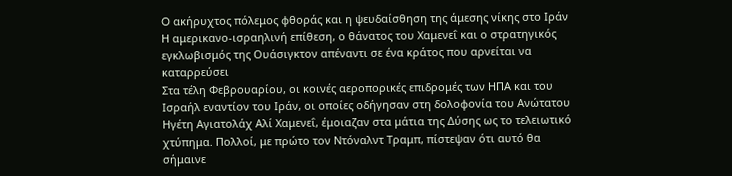O ακήρυχτος πόλεμος φθοράς και η ψευδαίσθηση της άμεσης νίκης στο Iράν
Η αμερικανο-ισραηλινή επίθεση, ο θάνατος του Χαμενεΐ και ο στρατηγικός εγκλωβισμός της Ουάσιγκτον απέναντι σε ένα κράτος που αρνείται να καταρρεύσει
Στα τέλη Φεβρουαρίου, οι κοινές αεροπορικές επιδρομές των ΗΠΑ και του Ισραήλ εναντίον του Ιράν, οι οποίες οδήγησαν στη δολοφονία του Ανώτατου Ηγέτη Αγιατολάχ Αλί Χαμενεΐ, έμοιαζαν στα μάτια της Δύσης ως το τελειωτικό χτύπημα. Πολλοί, με πρώτο τον Ντόναλντ Τραμπ, πίστεψαν ότι αυτό θα σήμαινε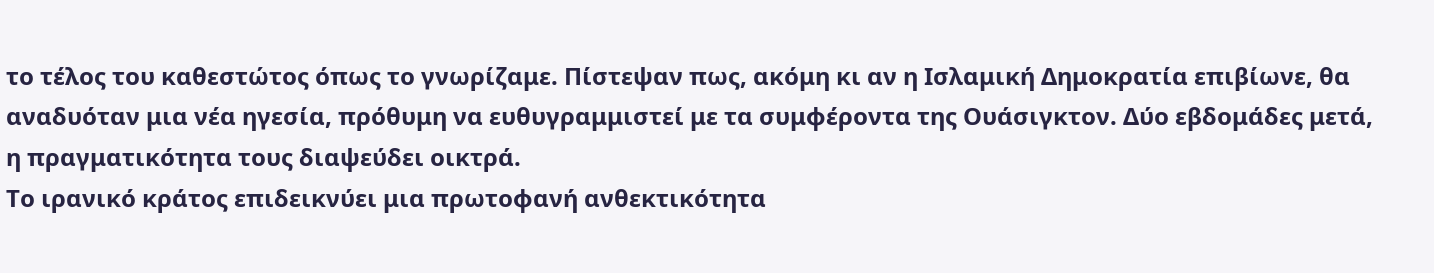το τέλος του καθεστώτος όπως το γνωρίζαμε. Πίστεψαν πως, ακόμη κι αν η Ισλαμική Δημοκρατία επιβίωνε, θα αναδυόταν μια νέα ηγεσία, πρόθυμη να ευθυγραμμιστεί με τα συμφέροντα της Ουάσιγκτον. Δύο εβδομάδες μετά, η πραγματικότητα τους διαψεύδει οικτρά.
Το ιρανικό κράτος επιδεικνύει μια πρωτοφανή ανθεκτικότητα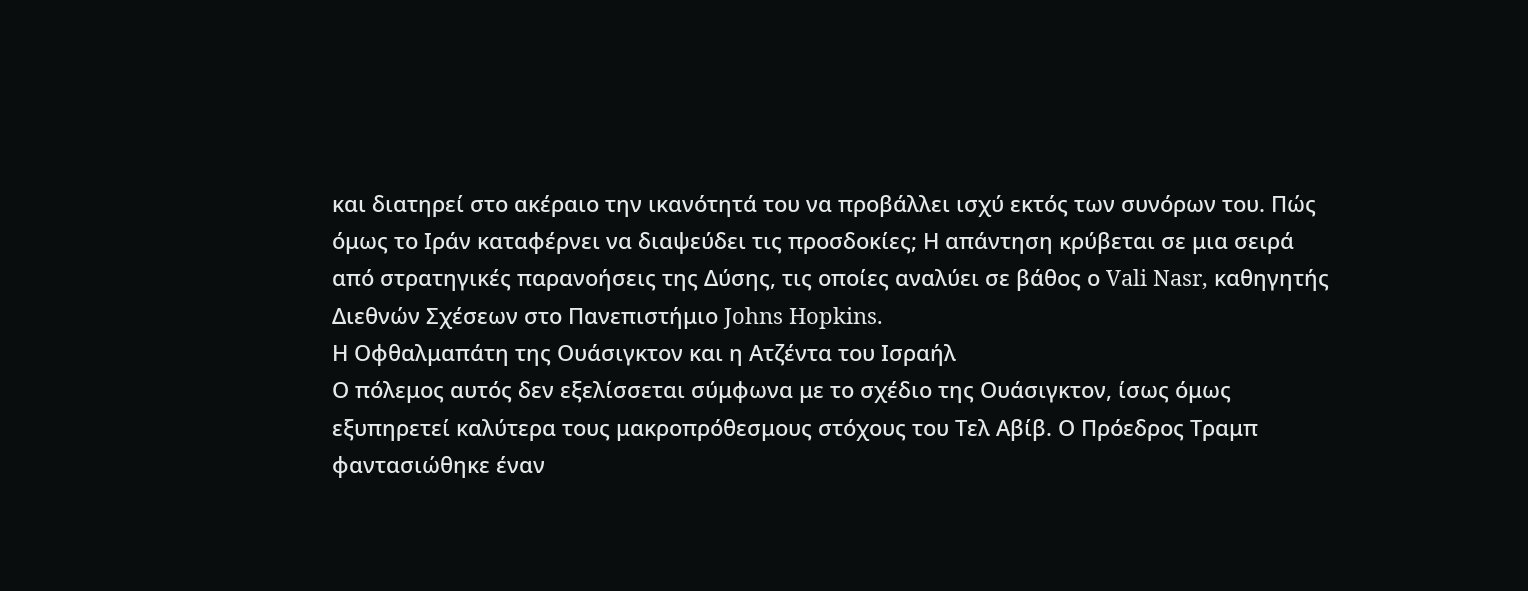και διατηρεί στο ακέραιο την ικανότητά του να προβάλλει ισχύ εκτός των συνόρων του. Πώς όμως το Ιράν καταφέρνει να διαψεύδει τις προσδοκίες; Η απάντηση κρύβεται σε μια σειρά από στρατηγικές παρανοήσεις της Δύσης, τις οποίες αναλύει σε βάθος ο Vali Nasr, καθηγητής Διεθνών Σχέσεων στο Πανεπιστήμιο Johns Hopkins.
Η Οφθαλμαπάτη της Ουάσιγκτον και η Ατζέντα του Ισραήλ
Ο πόλεμος αυτός δεν εξελίσσεται σύμφωνα με το σχέδιο της Ουάσιγκτον, ίσως όμως εξυπηρετεί καλύτερα τους μακροπρόθεσμους στόχους του Τελ Αβίβ. Ο Πρόεδρος Τραμπ φαντασιώθηκε έναν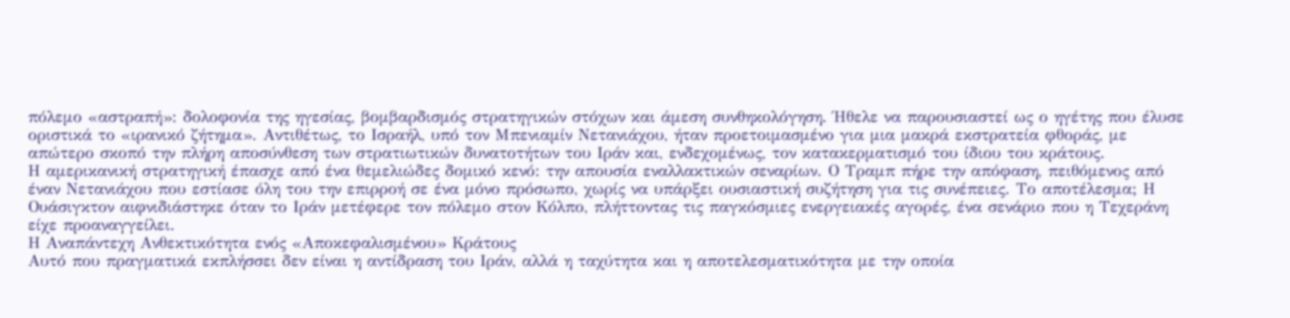πόλεμο «αστραπή»: δολοφονία της ηγεσίας, βομβαρδισμός στρατηγικών στόχων και άμεση συνθηκολόγηση. Ήθελε να παρουσιαστεί ως ο ηγέτης που έλυσε οριστικά το «ιρανικό ζήτημα». Αντιθέτως, το Ισραήλ, υπό τον Μπενιαμίν Νετανιάχου, ήταν προετοιμασμένο για μια μακρά εκστρατεία φθοράς, με απώτερο σκοπό την πλήρη αποσύνθεση των στρατιωτικών δυνατοτήτων του Ιράν και, ενδεχομένως, τον κατακερματισμό του ίδιου του κράτους.
Η αμερικανική στρατηγική έπασχε από ένα θεμελιώδες δομικό κενό: την απουσία εναλλακτικών σεναρίων. Ο Τραμπ πήρε την απόφαση, πειθόμενος από έναν Νετανιάχου που εστίασε όλη του την επιρροή σε ένα μόνο πρόσωπο, χωρίς να υπάρξει ουσιαστική συζήτηση για τις συνέπειες. Το αποτέλεσμα; Η Ουάσιγκτον αιφνιδιάστηκε όταν το Ιράν μετέφερε τον πόλεμο στον Κόλπο, πλήττοντας τις παγκόσμιες ενεργειακές αγορές, ένα σενάριο που η Τεχεράνη είχε προαναγγείλει.
Η Αναπάντεχη Ανθεκτικότητα ενός «Αποκεφαλισμένου» Κράτους
Αυτό που πραγματικά εκπλήσσει δεν είναι η αντίδραση του Ιράν, αλλά η ταχύτητα και η αποτελεσματικότητα με την οποία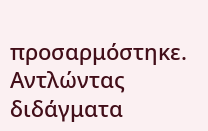προσαρμόστηκε. Αντλώντας διδάγματα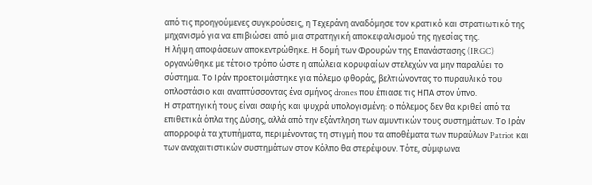από τις προηγούμενες συγκρούσεις, η Τεχεράνη αναδόμησε τον κρατικό και στρατιωτικό της μηχανισμό για να επιβιώσει από μια στρατηγική αποκεφαλισμού της ηγεσίας της.
Η λήψη αποφάσεων αποκεντρώθηκε. Η δομή των Φρουρών της Επανάστασης (IRGC) οργανώθηκε με τέτοιο τρόπο ώστε η απώλεια κορυφαίων στελεχών να μην παραλύει το σύστημα. Το Ιράν προετοιμάστηκε για πόλεμο φθοράς, βελτιώνοντας το πυραυλικό του οπλοστάσιο και αναπτύσσοντας ένα σμήνος drones που έπιασε τις ΗΠΑ στον ύπνο.
Η στρατηγική τους είναι σαφής και ψυχρά υπολογισμένη: ο πόλεμος δεν θα κριθεί από τα επιθετικά όπλα της Δύσης, αλλά από την εξάντληση των αμυντικών τους συστημάτων. Το Ιράν απορροφά τα χτυπήματα, περιμένοντας τη στιγμή που τα αποθέματα των πυραύλων Patriot και των αναχαιτιστικών συστημάτων στον Κόλπο θα στερέψουν. Τότε, σύμφωνα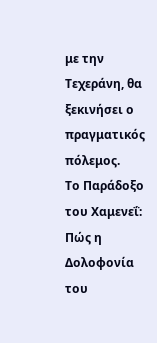με την Τεχεράνη, θα ξεκινήσει ο πραγματικός πόλεμος.
Το Παράδοξο του Χαμενεΐ: Πώς η Δολοφονία του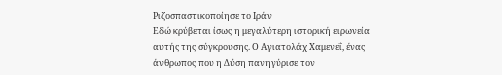Ριζοσπαστικοποίησε το Ιράν
Εδώ κρύβεται ίσως η μεγαλύτερη ιστορική ειρωνεία αυτής της σύγκρουσης. Ο Αγιατολάχ Χαμενεΐ, ένας άνθρωπος που η Δύση πανηγύρισε τον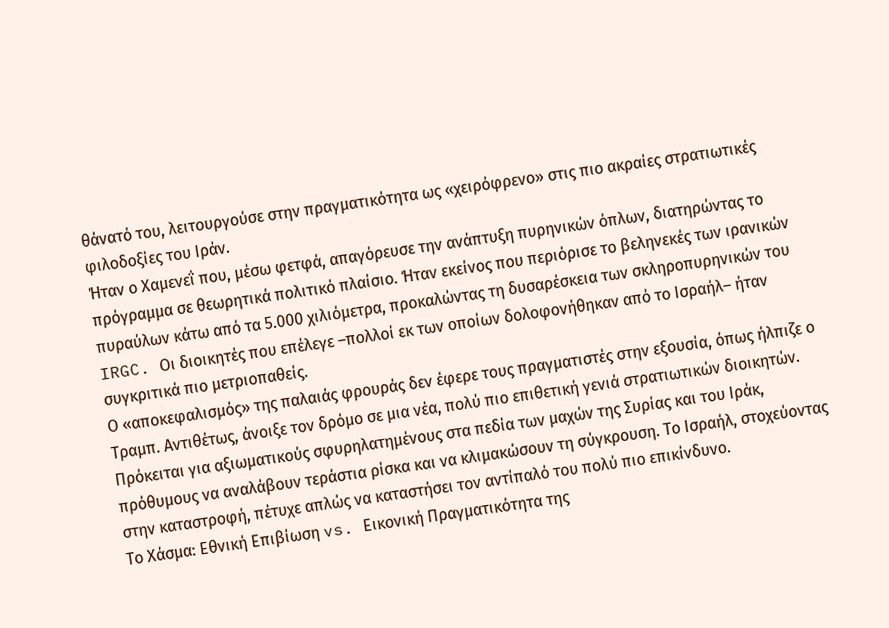θάνατό του, λειτουργούσε στην πραγματικότητα ως «χειρόφρενο» στις πιο ακραίες στρατιωτικές φιλοδοξίες του Ιράν.
Ήταν ο Χαμενεΐ που, μέσω φετφά, απαγόρευσε την ανάπτυξη πυρηνικών όπλων, διατηρώντας το πρόγραμμα σε θεωρητικά πολιτικό πλαίσιο. Ήταν εκείνος που περιόρισε το βεληνεκές των ιρανικών πυραύλων κάτω από τα 5.000 χιλιόμετρα, προκαλώντας τη δυσαρέσκεια των σκληροπυρηνικών του IRGC. Οι διοικητές που επέλεγε –πολλοί εκ των οποίων δολοφονήθηκαν από το Ισραήλ– ήταν συγκριτικά πιο μετριοπαθείς.
Ο «αποκεφαλισμός» της παλαιάς φρουράς δεν έφερε τους πραγματιστές στην εξουσία, όπως ήλπιζε ο Τραμπ. Αντιθέτως, άνοιξε τον δρόμο σε μια νέα, πολύ πιο επιθετική γενιά στρατιωτικών διοικητών. Πρόκειται για αξιωματικούς σφυρηλατημένους στα πεδία των μαχών της Συρίας και του Ιράκ, πρόθυμους να αναλάβουν τεράστια ρίσκα και να κλιμακώσουν τη σύγκρουση. Το Ισραήλ, στοχεύοντας στην καταστροφή, πέτυχε απλώς να καταστήσει τον αντίπαλό του πολύ πιο επικίνδυνο.
Το Χάσμα: Εθνική Επιβίωση vs. Εικονική Πραγματικότητα της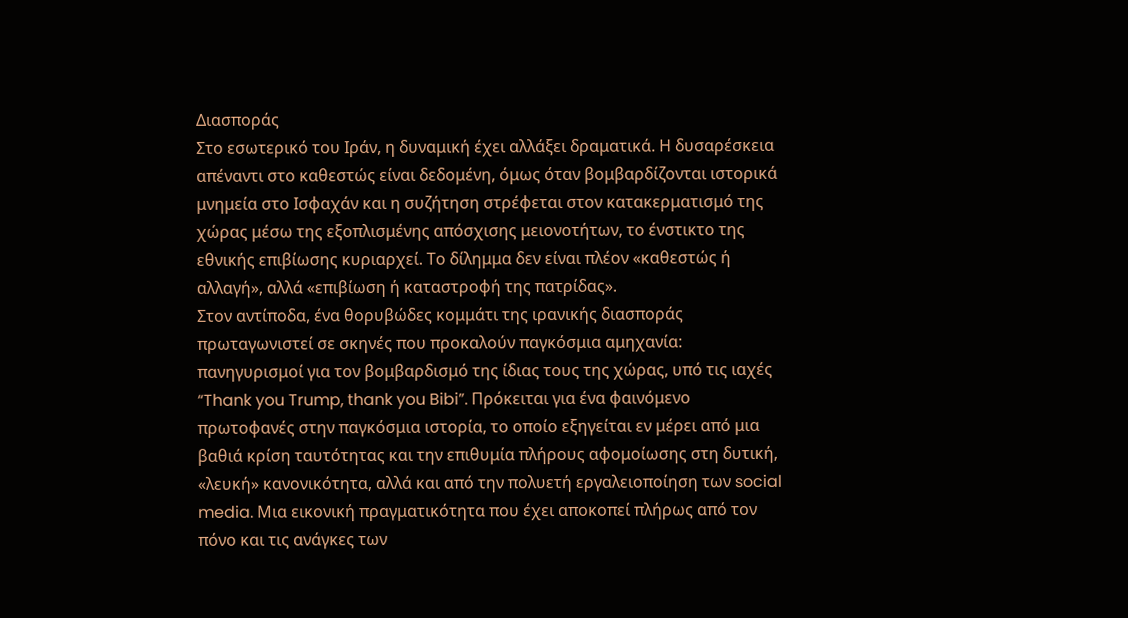Διασποράς
Στο εσωτερικό του Ιράν, η δυναμική έχει αλλάξει δραματικά. Η δυσαρέσκεια απέναντι στο καθεστώς είναι δεδομένη, όμως όταν βομβαρδίζονται ιστορικά μνημεία στο Ισφαχάν και η συζήτηση στρέφεται στον κατακερματισμό της χώρας μέσω της εξοπλισμένης απόσχισης μειονοτήτων, το ένστικτο της εθνικής επιβίωσης κυριαρχεί. Το δίλημμα δεν είναι πλέον «καθεστώς ή αλλαγή», αλλά «επιβίωση ή καταστροφή της πατρίδας».
Στον αντίποδα, ένα θορυβώδες κομμάτι της ιρανικής διασποράς πρωταγωνιστεί σε σκηνές που προκαλούν παγκόσμια αμηχανία: πανηγυρισμοί για τον βομβαρδισμό της ίδιας τους της χώρας, υπό τις ιαχές “Thank you Trump, thank you Bibi”. Πρόκειται για ένα φαινόμενο πρωτοφανές στην παγκόσμια ιστορία, το οποίο εξηγείται εν μέρει από μια βαθιά κρίση ταυτότητας και την επιθυμία πλήρους αφομοίωσης στη δυτική, «λευκή» κανονικότητα, αλλά και από την πολυετή εργαλειοποίηση των social media. Μια εικονική πραγματικότητα που έχει αποκοπεί πλήρως από τον πόνο και τις ανάγκες των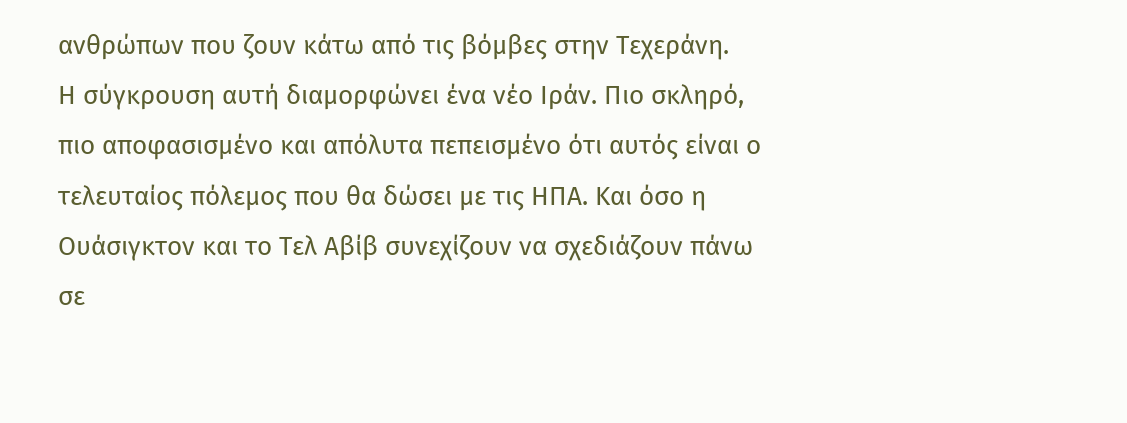ανθρώπων που ζουν κάτω από τις βόμβες στην Τεχεράνη.
Η σύγκρουση αυτή διαμορφώνει ένα νέο Ιράν. Πιο σκληρό, πιο αποφασισμένο και απόλυτα πεπεισμένο ότι αυτός είναι ο τελευταίος πόλεμος που θα δώσει με τις ΗΠΑ. Και όσο η Ουάσιγκτον και το Τελ Αβίβ συνεχίζουν να σχεδιάζουν πάνω σε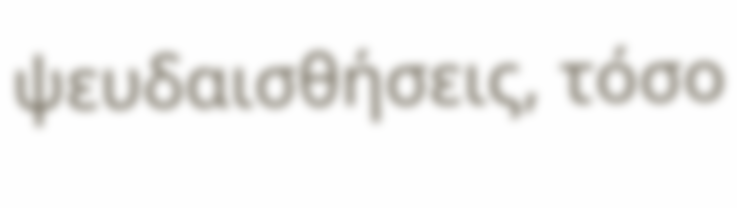ψευδαισθήσεις, τόσο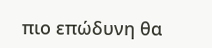πιο επώδυνη θα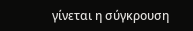γίνεται η σύγκρουση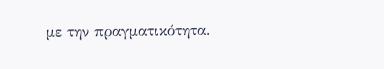με την πραγματικότητα.